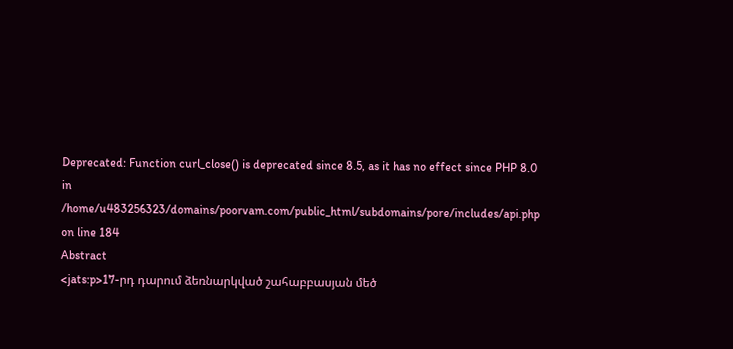Deprecated: Function curl_close() is deprecated since 8.5, as it has no effect since PHP 8.0 in /home/u483256323/domains/poorvam.com/public_html/subdomains/pore/includes/api.php on line 184
Abstract
<jats:p>17-րդ դարում ձեռնարկված շահաբբասյան մեծ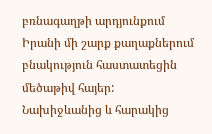բռնագաղթի արդյունքում Իրանի մի շարք քաղաքներում բնակություն հաստատեցին մեծաթիվ հայեր: Նախիջևանից և հարակից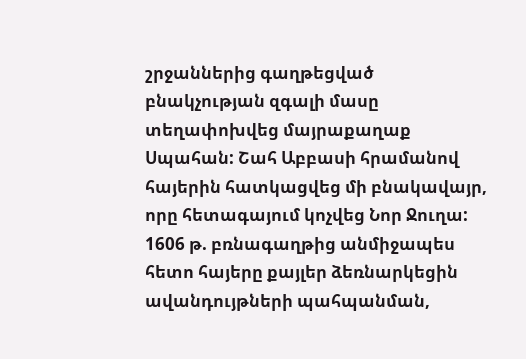շրջաններից գաղթեցված բնակչության զգալի մասը տեղափոխվեց մայրաքաղաք Սպահան: Շահ Աբբասի հրամանով հայերին հատկացվեց մի բնակավայր, որը հետագայում կոչվեց Նոր Ջուղա: 1606 թ. բռնագաղթից անմիջապես հետո հայերը քայլեր ձեռնարկեցին ավանդույթների պահպանման,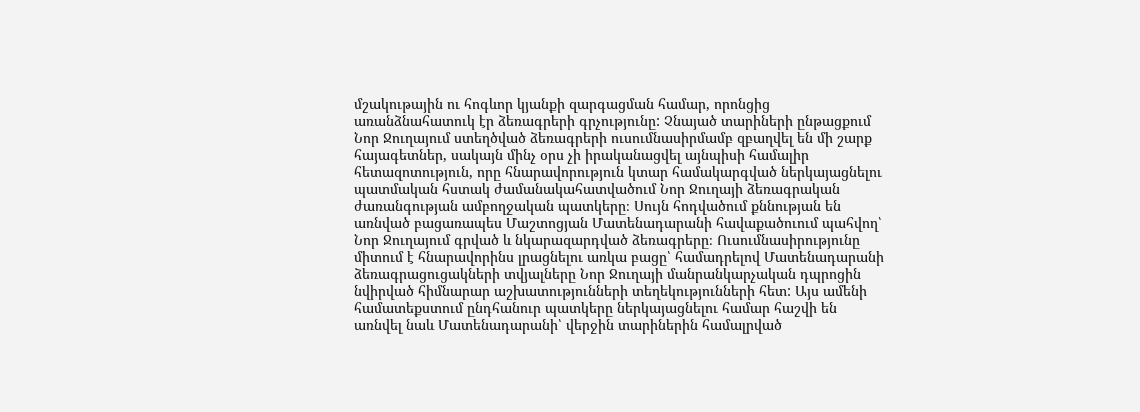մշակութային ու հոգևոր կյանքի զարգացման համար, որոնցից առանձնահատուկ էր ձեռագրերի գրչությունը: Չնայած տարիների ընթացքում Նոր Ջուղայում ստեղծված ձեռագրերի ուսումնասիրմամբ զբաղվել են մի շարք հայագետներ, սակայն մինչ օրս չի իրականացվել այնպիսի համալիր հետազոտություն, որը հնարավորություն կտար համակարգված ներկայացնելու պատմական հստակ ժամանակահատվածում Նոր Ջուղայի ձեռագրական ժառանգության ամբողջական պատկերը։ Սույն հոդվածում քննության են առնված բացառապես Մաշտոցյան Մատենադարանի հավաքածուում պահվող՝ Նոր Ջուղայում գրված և նկարազարդված ձեռագրերը։ Ուսումնասիրությունը միտում է հնարավորինս լրացնելու առկա բացը՝ համադրելով Մատենադարանի ձեռագրացուցակների տվյալները Նոր Ջուղայի մանրանկարչական դպրոցին նվիրված հիմնարար աշխատությունների տեղեկությունների հետ: Այս ամենի համատեքստում ընդհանուր պատկերը ներկայացնելու համար հաշվի են առնվել նաև Մատենադարանի՝ վերջին տարիներին համալրված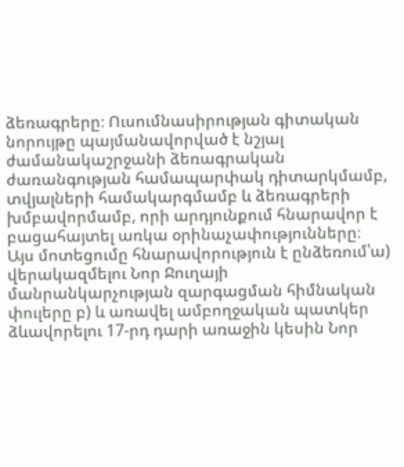ձեռագրերը։ Ուսումնասիրության գիտական նորույթը պայմանավորված է նշյալ ժամանակաշրջանի ձեռագրական ժառանգության համապարփակ դիտարկմամբ, տվյալների համակարգմամբ և ձեռագրերի խմբավորմամբ, որի արդյունքում հնարավոր է բացահայտել առկա օրինաչափությունները։ Այս մոտեցումը հնարավորություն է ընձեռում՝ա) վերակազմելու Նոր Ջուղայի մանրանկարչության զարգացման հիմնական փուլերը բ) և առավել ամբողջական պատկեր ձևավորելու 17-րդ դարի առաջին կեսին Նոր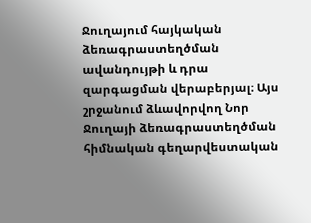Ջուղայում հայկական ձեռագրաստեղծման ավանդույթի և դրա զարգացման վերաբերյալ։ Այս շրջանում ձևավորվող Նոր Ջուղայի ձեռագրաստեղծման հիմնական գեղարվեստական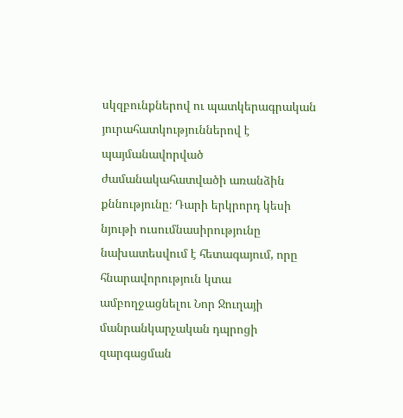սկզբունքներով ու պատկերագրական յուրահատկություններով է պայմանավորված ժամանակահատվածի առանձին քննությունը։ Դարի երկրորդ կեսի նյութի ուսումնասիրությունը նախատեսվում է հետագայում, որը հնարավորություն կտա ամբողջացնելու Նոր Ջուղայի մանրանկարչական դպրոցի զարգացման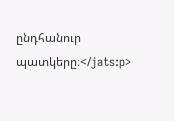ընդհանուր պատկերը։</jats:p>